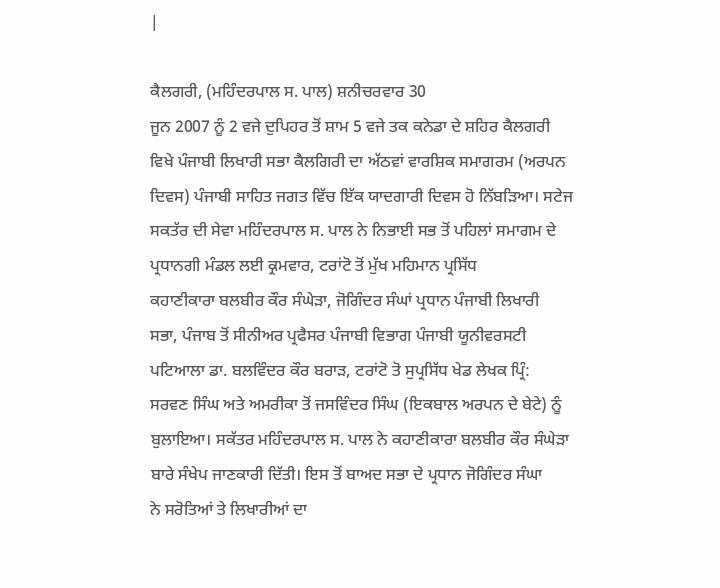|

ਕੈਲਗਰੀ, (ਮਹਿੰਦਰਪਾਲ ਸ. ਪਾਲ) ਸ਼ਨੀਚਰਵਾਰ 30
ਜੂਨ 2007 ਨੂੰ 2 ਵਜੇ ਦੁਪਿਹਰ ਤੋਂ ਸ਼ਾਮ 5 ਵਜੇ ਤਕ ਕਨੇਡਾ ਦੇ ਸ਼ਹਿਰ ਕੈਲਗਰੀ
ਵਿਖੇ ਪੰਜਾਬੀ ਲਿਖਾਰੀ ਸਭਾ ਕੈਲਗਿਰੀ ਦਾ ਅੱਠਵਾਂ ਵਾਰਸ਼ਿਕ ਸਮਾਗਰਮ (ਅਰਪਨ
ਦਿਵਸ) ਪੰਜਾਬੀ ਸਾਹਿਤ ਜਗਤ ਵਿੱਚ ਇੱਕ ਯਾਦਗਾਰੀ ਦਿਵਸ ਹੋ ਨਿੱਬੜਿਆ। ਸਟੇਜ
ਸਕਤੱਰ ਦੀ ਸੇਵਾ ਮਹਿੰਦਰਪਾਲ ਸ. ਪਾਲ ਨੇ ਨਿਭਾਈ ਸਭ ਤੋਂ ਪਹਿਲਾਂ ਸਮਾਗਮ ਦੇ
ਪ੍ਰਧਾਨਗੀ ਮੰਡਲ ਲਈ ਕ੍ਰਮਵਾਰ, ਟਰਾਂਟੋ ਤੋਂ ਮੁੱਖ ਮਹਿਮਾਨ ਪ੍ਰਸਿੱਧ
ਕਹਾਣੀਕਾਰਾ ਬਲਬੀਰ ਕੌਰ ਸੰਘੇੜਾ, ਜੋਗਿੰਦਰ ਸੰਘਾਂ ਪ੍ਰਧਾਨ ਪੰਜਾਬੀ ਲਿਖਾਰੀ
ਸਭਾ, ਪੰਜਾਬ ਤੋਂ ਸੀਨੀਅਰ ਪ੍ਰਫੈਸਰ ਪੰਜਾਬੀ ਵਿਭਾਗ ਪੰਜਾਬੀ ਯੂਨੀਵਰਸਟੀ
ਪਟਿਆਲਾ ਡਾ. ਬਲਵਿੰਦਰ ਕੌਰ ਬਰਾੜ, ਟਰਾਂਟੋ ਤੋ ਸੁਪ੍ਰਸਿੱਧ ਖੇਡ ਲੇਖਕ ਪ੍ਰਿੰ:
ਸਰਵਣ ਸਿੰਘ ਅਤੇ ਅਮਰੀਕਾ ਤੋਂ ਜਸਵਿੰਦਰ ਸਿੰਘ (ਇਕਬਾਲ ਅਰਪਨ ਦੇ ਬੇਟੇ) ਨੂੰ
ਬੁਲਾਇਆ। ਸਕੱਤਰ ਮਹਿੰਦਰਪਾਲ ਸ. ਪਾਲ ਨੇ ਕਹਾਣੀਕਾਰਾ ਬਲਬੀਰ ਕੌਰ ਸੰਘੇੜਾ
ਬਾਰੇ ਸੰਖੇਪ ਜਾਣਕਾਰੀ ਦਿੱਤੀ। ਇਸ ਤੋਂ ਬਾਅਦ ਸਭਾ ਦੇ ਪ੍ਰਧਾਨ ਜੋਗਿੰਦਰ ਸੰਘਾ
ਨੇ ਸਰੋਤਿਆਂ ਤੇ ਲਿਖਾਰੀਆਂ ਦਾ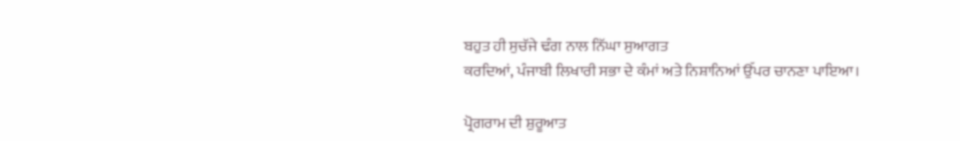ਬਹੁਤ ਹੀ ਸੁਚੱਜੇ ਢੰਗ ਨਾਲ ਨਿੱਘਾ ਸੁਆਗਤ
ਕਰਦਿਆਂ, ਪੰਜਾਬੀ ਲਿਖਾਰੀ ਸਭਾ ਦੇ ਕੰਮਾਂ ਅਤੇ ਨਿਸ਼ਾਨਿਆਂ ਉੱਪਰ ਚਾਨਣਾ ਪਾਇਆ।

ਪ੍ਰੋਗਰਾਮ ਦੀ ਸ਼ੁਰੂਆਤ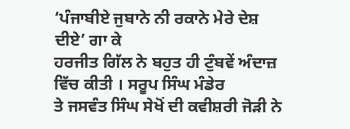‘ਪੰਜਾਬੀਏ ਜੁਬਾਨੇ ਨੀ ਰਕਾਨੇ ਮੇਰੇ ਦੇਸ਼ ਦੀਏ’ ਗਾ ਕੇ
ਹਰਜੀਤ ਗਿੱਲ ਨੇ ਬਹੁਤ ਹੀ ਟੁੰਬਵੇਂ ਅੰਦਾਜ਼ ਵਿੱਚ ਕੀਤੀ । ਸਰੂਪ ਸਿੰਘ ਮੰਡੇਰ
ਤੇ ਜਸਵੰਤ ਸਿੰਘ ਸੇਖੋਂ ਦੀ ਕਵੀਸ਼ਰੀ ਜੋੜੀ ਨੇ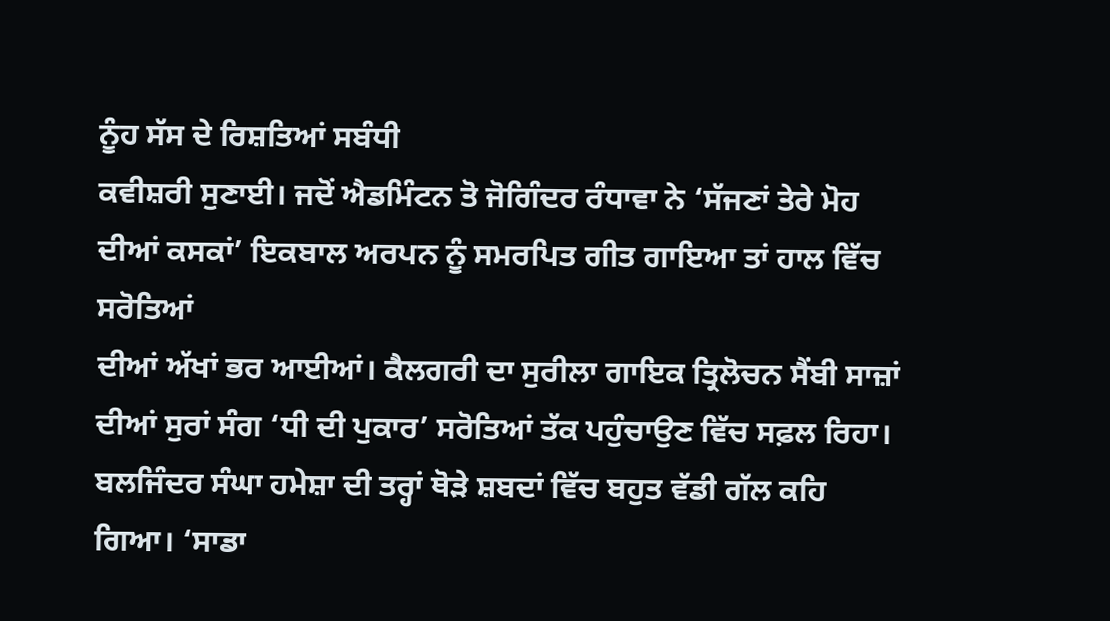ਨੂੰਹ ਸੱਸ ਦੇ ਰਿਸ਼ਤਿਆਂ ਸਬੰਧੀ
ਕਵੀਸ਼ਰੀ ਸੁਣਾਈ। ਜਦੋਂ ਐਡਮਿੰਟਨ ਤੋ ਜੋਗਿੰਦਰ ਰੰਧਾਵਾ ਨੇ ‘ਸੱਜਣਾਂ ਤੇਰੇ ਮੋਹ
ਦੀਆਂ ਕਸਕਾਂ’ ਇਕਬਾਲ ਅਰਪਨ ਨੂੰ ਸਮਰਪਿਤ ਗੀਤ ਗਾਇਆ ਤਾਂ ਹਾਲ ਵਿੱਚ ਸਰੋਤਿਆਂ
ਦੀਆਂ ਅੱਖਾਂ ਭਰ ਆਈਆਂ। ਕੈਲਗਰੀ ਦਾ ਸੁਰੀਲਾ ਗਾਇਕ ਤ੍ਰਿਲੋਚਨ ਸੈਂਬੀ ਸਾਜ਼ਾਂ
ਦੀਆਂ ਸੁਰਾਂ ਸੰਗ ‘ਧੀ ਦੀ ਪੁਕਾਰ’ ਸਰੋਤਿਆਂ ਤੱਕ ਪਹੁੰਚਾਉਣ ਵਿੱਚ ਸਫ਼ਲ ਰਿਹਾ।
ਬਲਜਿੰਦਰ ਸੰਘਾ ਹਮੇਸ਼ਾ ਦੀ ਤਰ੍ਹਾਂ ਥੋੜੇ ਸ਼ਬਦਾਂ ਵਿੱਚ ਬਹੁਤ ਵੱਡੀ ਗੱਲ ਕਹਿ
ਗਿਆ। ‘ਸਾਡਾ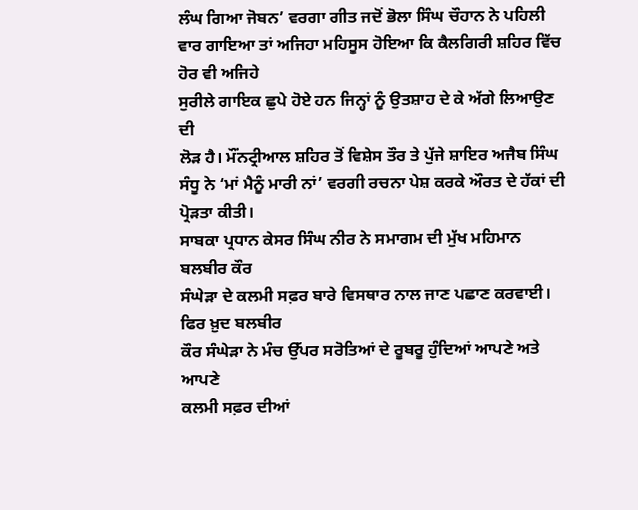ਲੰਘ ਗਿਆ ਜੋਬਨ’ ਵਰਗਾ ਗੀਤ ਜਦੋਂ ਭੋਲਾ ਸਿੰਘ ਚੌਹਾਨ ਨੇ ਪਹਿਲੀ
ਵਾਰ ਗਾਇਆ ਤਾਂ ਅਜਿਹਾ ਮਹਿਸੂਸ ਹੋਇਆ ਕਿ ਕੈਲਗਿਰੀ ਸ਼ਹਿਰ ਵਿੱਚ ਹੋਰ ਵੀ ਅਜਿਹੇ
ਸੁਰੀਲੇ ਗਾਇਕ ਛੁਪੇ ਹੋਏ ਹਨ ਜਿਨ੍ਹਾਂ ਨੂੰ ਉਤਸ਼ਾਹ ਦੇ ਕੇ ਅੱਗੇ ਲਿਆਉਣ ਦੀ
ਲੋੜ ਹੈ। ਮੌਂਨਟ੍ਰੀਆਲ ਸ਼ਹਿਰ ਤੋਂ ਵਿਸ਼ੇਸ ਤੌਰ ਤੇ ਪੁੱਜੇ ਸ਼ਾਇਰ ਅਜੈਬ ਸਿੰਘ
ਸੰਧੂ ਨੇ ‘ਮਾਂ ਮੈਨੂੰ ਮਾਰੀ ਨਾਂ’ ਵਰਗੀ ਰਚਨਾ ਪੇਸ਼ ਕਰਕੇ ਔਰਤ ਦੇ ਹੱਕਾਂ ਦੀ
ਪ੍ਰੋੜਤਾ ਕੀਤੀ।
ਸਾਬਕਾ ਪ੍ਰਧਾਨ ਕੇਸਰ ਸਿੰਘ ਨੀਰ ਨੇ ਸਮਾਗਮ ਦੀ ਮੁੱਖ ਮਹਿਮਾਨ ਬਲਬੀਰ ਕੌਰ
ਸੰਘੇੜਾ ਦੇ ਕਲਮੀ ਸਫ਼ਰ ਬਾਰੇ ਵਿਸਥਾਰ ਨਾਲ ਜਾਣ ਪਛਾਣ ਕਰਵਾਈ। ਫਿਰ ਖ਼ੁਦ ਬਲਬੀਰ
ਕੌਰ ਸੰਘੇੜਾ ਨੇ ਮੰਚ ਉੱਪਰ ਸਰੋਤਿਆਂ ਦੇ ਰੂਬਰੂ ਹੁੰਦਿਆਂ ਆਪਣੇ ਅਤੇ ਆਪਣੇ
ਕਲਮੀ ਸਫ਼ਰ ਦੀਆਂ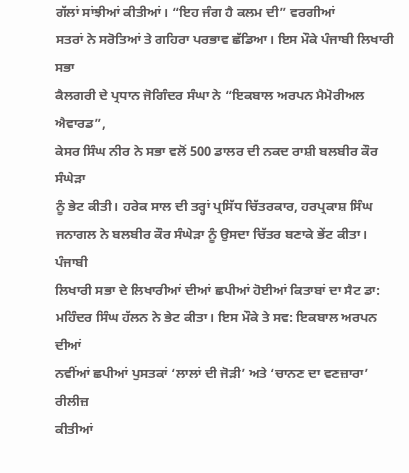ਗੱਲਾਂ ਸਾਂਝੀਆਂ ਕੀਤੀਆਂ। “ਇਹ ਜੰਗ ਹੈ ਕਲਮ ਦੀ” ਵਰਗੀਆਂ
ਸਤਰਾਂ ਨੇ ਸਰੋਤਿਆਂ ਤੇ ਗਹਿਰਾ ਪਰਭਾਵ ਛੱਡਿਆ। ਇਸ ਮੌਕੇ ਪੰਜਾਬੀ ਲਿਖਾਰੀ ਸਭਾ
ਕੈਲਗਰੀ ਦੇ ਪ੍ਰਧਾਨ ਜੋਗਿੰਦਰ ਸੰਘਾ ਨੇ “ਇਕਬਾਲ ਅਰਪਨ ਮੈਮੋਰੀਅਲ ਐਵਾਰਡ”,
ਕੇਸਰ ਸਿੰਘ ਨੀਰ ਨੇ ਸਭਾ ਵਲੋਂ 500 ਡਾਲਰ ਦੀ ਨਕਦ ਰਾਸ਼ੀ ਬਲਬੀਰ ਕੌਰ ਸੰਘੇੜਾ
ਨੂੰ ਭੇਟ ਕੀਤੀ। ਹਰੇਕ ਸਾਲ ਦੀ ਤਰ੍ਹਾਂ ਪ੍ਰਸਿੱਧ ਚਿੱਤਰਕਾਰ, ਹਰਪ੍ਰਕਾਸ਼ ਸਿੰਘ
ਜਨਾਗਲ ਨੇ ਬਲਬੀਰ ਕੌਰ ਸੰਘੇੜਾ ਨੂੰ ਉਸਦਾ ਚਿੱਤਰ ਬਣਾਕੇ ਭੇਂਟ ਕੀਤਾ। ਪੰਜਾਬੀ
ਲਿਖਾਰੀ ਸਭਾ ਦੇ ਲਿਖਾਰੀਆਂ ਦੀਆਂ ਛਪੀਆਂ ਹੋਈਆਂ ਕਿਤਾਬਾਂ ਦਾ ਸੈਟ ਡਾ:
ਮਹਿੰਦਰ ਸਿੰਘ ਹੱਲਨ ਨੇ ਭੇਟ ਕੀਤਾ। ਇਸ ਮੌਕੇ ਤੇ ਸਵ: ਇਕਬਾਲ ਅਰਪਨ ਦੀਆਂ
ਨਵੀਂਆਂ ਛਪੀਆਂ ਪੁਸਤਕਾਂ ‘ਲਾਲਾਂ ਦੀ ਜੋੜੀ’ ਅਤੇ ‘ਚਾਨਣ ਦਾ ਵਣਜ਼ਾਰਾ’ ਰੀਲੀਜ਼
ਕੀਤੀਆਂ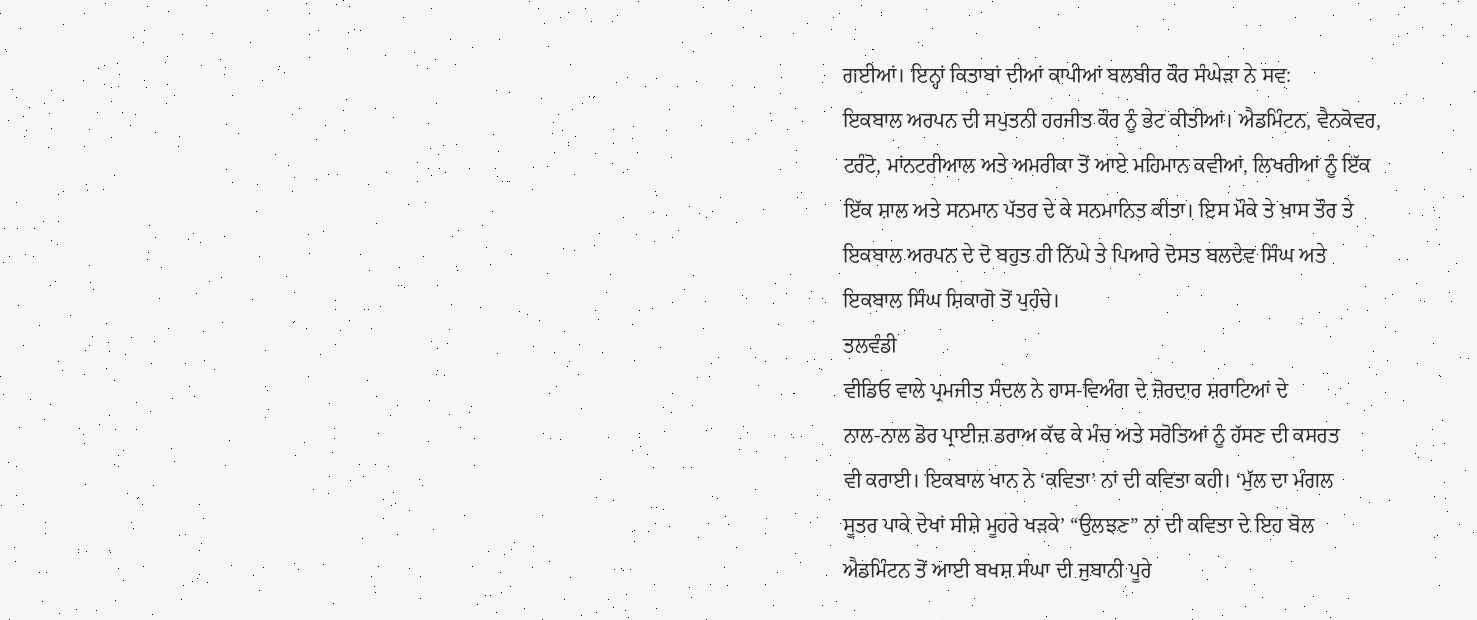ਗਈਆਂ। ਇਨ੍ਹਾਂ ਕਿਤਾਬਾਂ ਦੀਆਂ ਕਾਪੀਆਂ ਬਲਬੀਰ ਕੌਰ ਸੰਘੇੜਾ ਨੇ ਸਵ:
ਇਕਬਾਲ ਅਰਪਨ ਦੀ ਸਪੁਤਨੀ ਹਰਜੀਤ ਕੌਰ ਨੂੰ ਭੇਟ ਕੀਤੀਆਂ। ਐਡਮਿੰਟਨ, ਵੈਨਕੋਵਰ,
ਟਰੰਟੋ, ਮਾਂਨਟਰੀਆਲ ਅਤੇ ਅਮਰੀਕਾ ਤੋਂ ਆਏ ਮਹਿਮਾਨ ਕਵੀਆਂ, ਲਿਖਰੀਆਂ ਨੂੰ ਇੱਕ
ਇੱਕ ਸ਼ਾਲ ਅਤੇ ਸਨਮਾਨ ਪੱਤਰ ਦੇ ਕੇ ਸਨਮਾਨਿਤ ਕੀਤਾ। ਇਸ ਮੌਕੇ ਤੇ ਖ਼ਾਸ ਤੌਰ ਤੇ
ਇਕਬਾਲ ਅਰਪਨ ਦੇ ਦੋ ਬਹੁਤ ਹੀ ਨਿੱਘੇ ਤੇ ਪਿਆਰੇ ਦੋਸਤ ਬਲਦੇਵ ਸਿੰਘ ਅਤੇ
ਇਕਬਾਲ ਸਿੰਘ ਸ਼ਿਕਾਗੋ ਤੋਂ ਪੁਹੰਚੇ।
ਤਲਵੰਡੀ
ਵੀਡਿਓ ਵਾਲੇ ਪ੍ਰਮਜੀਤ ਸੰਦਲ ਨੇ ਹਾਸ-ਵਿਅੰਗ ਦੇ ਜ਼ੋਰਦਾਰ ਸ਼ਰਾਟਿਆਂ ਦੇ
ਨਾਲ-ਨਾਲ ਡੋਰ ਪ੍ਰਾਈਜ਼ ਡਰਾਅ ਕੱਢ ਕੇ ਮੰਚ ਅਤੇ ਸਰੋਤਿਆਂ ਨੂੰ ਹੱਸਣ ਦੀ ਕਸਰਤ
ਵੀ ਕਰਾਈ। ਇਕਬਾਲ ਖਾਨ ਨੇ ‘ਕਵਿਤਾ’ ਨਾਂ ਦੀ ਕਵਿਤਾ ਕਹੀ। ‘ਮੁੱਲ ਦਾ ਮੰਗਲ
ਸੂਤਰ ਪਾਕੇ ਦੇਖਾਂ ਸੀਸ਼ੇ ਮੂਹਰੇ ਖੜਕੇ’ “ਉਲਝਣ” ਨਾਂ ਦੀ ਕਵਿਤਾ ਦੇ ਇਹ ਬੋਲ
ਐਡਮਿੰਟਨ ਤੋਂ ਆਈ ਬਖਸ਼ ਸੰਘਾ ਦੀ ਜੁਬਾਨੀ ਪੂਰੇ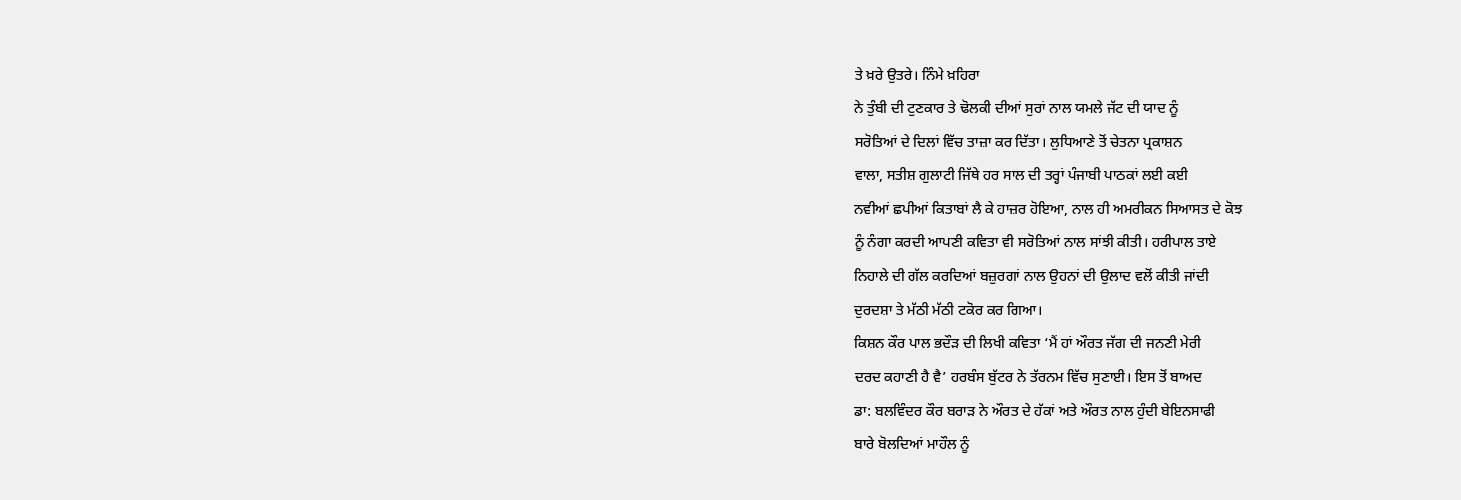ਤੇ ਖ਼ਰੇ ਉਤਰੇ। ਨਿੰਮੇ ਖ਼ਹਿਰਾ
ਨੇ ਤੁੰਬੀ ਦੀ ਟੁਣਕਾਰ ਤੇ ਢੋਲਕੀ ਦੀਆਂ ਸੁਰਾਂ ਨਾਲ ਯਮਲੇ ਜੱਟ ਦੀ ਯਾਦ ਨੂੰ
ਸਰੋਤਿਆਂ ਦੇ ਦਿਲਾਂ ਵਿੱਚ ਤਾਜ਼ਾ ਕਰ ਦਿੱਤਾ। ਲੁਧਿਆਣੇ ਤੋਂ ਚੇਤਨਾ ਪ੍ਰਕਾਸ਼ਨ
ਵਾਲਾ, ਸਤੀਸ਼ ਗੁਲਾਟੀ ਜਿੱਥੇ ਹਰ ਸਾਲ ਦੀ ਤਰ੍ਹਾਂ ਪੰਜਾਬੀ ਪਾਠਕਾਂ ਲਈ ਕਈ
ਨਵੀਆਂ ਛਪੀਆਂ ਕਿਤਾਬਾਂ ਲੈ ਕੇ ਹਾਜ਼ਰ ਹੋਇਆ, ਨਾਲ ਹੀ ਅਮਰੀਕਨ ਸਿਆਸਤ ਦੇ ਕੋਝ
ਨੂੰ ਨੰਗਾ ਕਰਦੀ ਆਪਣੀ ਕਵਿਤਾ ਵੀ ਸਰੋਤਿਆਂ ਨਾਲ ਸਾਂਝੀ ਕੀਤੀ। ਹਰੀਪਾਲ ਤਾਏ
ਨਿਹਾਲੇ ਦੀ ਗੱਲ ਕਰਦਿਆਂ ਬਜ਼ੁਰਗਾਂ ਨਾਲ ਉਹਨਾਂ ਦੀ ਉਲਾਦ ਵਲੋਂ ਕੀਤੀ ਜਾਂਦੀ
ਦੁਰਦਸ਼ਾ ਤੇ ਮੱਠੀ ਮੱਠੀ ਟਕੋਰ ਕਰ ਗਿਆ।
ਕਿਸ਼ਨ ਕੌਰ ਪਾਲ ਭਦੌੜ ਦੀ ਲਿਖੀ ਕਵਿਤਾ ‘ਮੈਂ ਹਾਂ ਔਰਤ ਜੱਗ ਦੀ ਜਨਣੀ ਮੇਰੀ
ਦਰਦ ਕਹਾਣੀ ਹੈ ਵੈ’ ਹਰਬੰਸ ਬੁੱਟਰ ਨੇ ਤੱਰਨਮ ਵਿੱਚ ਸੁਣਾਈ। ਇਸ ਤੋਂ ਬਾਅਦ
ਡਾ: ਬਲਵਿੰਦਰ ਕੌਰ ਬਰਾੜ ਨੇ ਔਰਤ ਦੇ ਹੱਕਾਂ ਅਤੇ ਔਰਤ ਨਾਲ ਹੁੰਦੀ ਬੇਇਨਸਾਫੀ
ਬਾਰੇ ਬੋਲਦਿਆਂ ਮਾਹੌਲ ਨੂੰ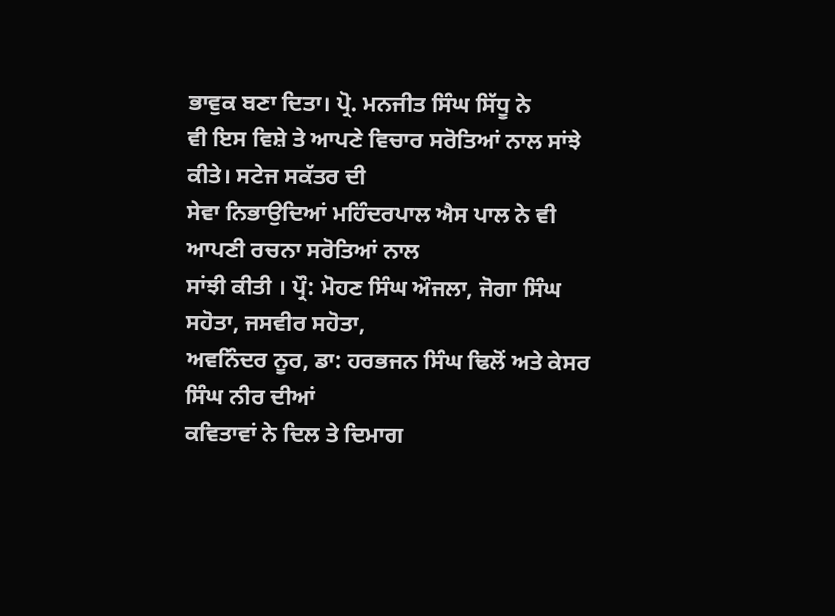ਭਾਵੁਕ ਬਣਾ ਦਿਤਾ। ਪ੍ਰੋ. ਮਨਜੀਤ ਸਿੰਘ ਸਿੱਧੂ ਨੇ
ਵੀ ਇਸ ਵਿਸ਼ੇ ਤੇ ਆਪਣੇ ਵਿਚਾਰ ਸਰੋਤਿਆਂ ਨਾਲ ਸਾਂਝੇ ਕੀਤੇ। ਸਟੇਜ ਸਕੱਤਰ ਦੀ
ਸੇਵਾ ਨਿਭਾਉਦਿਆਂ ਮਹਿੰਦਰਪਾਲ ਐਸ ਪਾਲ ਨੇ ਵੀ ਆਪਣੀ ਰਚਨਾ ਸਰੋਤਿਆਂ ਨਾਲ
ਸਾਂਝੀ ਕੀਤੀ । ਪ੍ਰੌ: ਮੋਹਣ ਸਿੰਘ ਔਜਲਾ, ਜੋਗਾ ਸਿੰਘ ਸਹੋਤਾ, ਜਸਵੀਰ ਸਹੋਤਾ,
ਅਵਨਿੰਦਰ ਨੂਰ, ਡਾ: ਹਰਭਜਨ ਸਿੰਘ ਢਿਲੋਂ ਅਤੇ ਕੇਸਰ ਸਿੰਘ ਨੀਰ ਦੀਆਂ
ਕਵਿਤਾਵਾਂ ਨੇ ਦਿਲ ਤੇ ਦਿਮਾਗ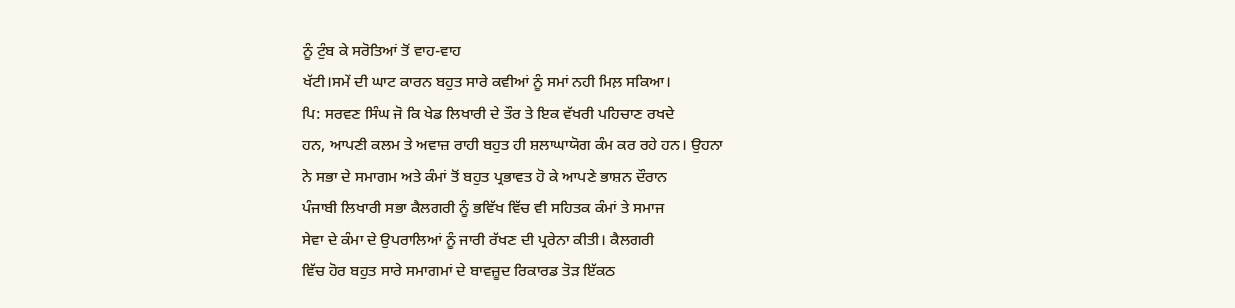ਨੂੰ ਟੁੰਬ ਕੇ ਸਰੋਤਿਆਂ ਤੋਂ ਵਾਹ-ਵਾਹ
ਖੱਟੀ।ਸਮੇਂ ਦੀ ਘਾਟ ਕਾਰਨ ਬਹੁਤ ਸਾਰੇ ਕਵੀਆਂ ਨੂੰ ਸਮਾਂ ਨਹੀ ਮਿਲ਼ ਸਕਿਆ।
ਪਿ: ਸਰਵਣ ਸਿੰਘ ਜੋ ਕਿ ਖੇਡ ਲਿਖਾਰੀ ਦੇ ਤੌਰ ਤੇ ਇਕ ਵੱਖਰੀ ਪਹਿਚਾਣ ਰਖਦੇ
ਹਨ, ਆਪਣੀ ਕਲਮ ਤੇ ਅਵਾਜ਼ ਰਾਹੀ ਬਹੁਤ ਹੀ ਸ਼ਲਾਘਾਯੋਗ ਕੰਮ ਕਰ ਰਹੇ ਹਨ। ਉਹਨਾ
ਨੇ ਸਭਾ ਦੇ ਸਮਾਗਮ ਅਤੇ ਕੰਮਾਂ ਤੋਂ ਬਹੁਤ ਪ੍ਰਭਾਵਤ ਹੋ ਕੇ ਆਪਣੇ ਭਾਸ਼ਨ ਦੌਰਾਨ
ਪੰਜਾਬੀ ਲਿਖਾਰੀ ਸਭਾ ਕੈਲਗਰੀ ਨੂੰ ਭਵਿੱਖ ਵਿੱਚ ਵੀ ਸਹਿਤਕ ਕੰਮਾਂ ਤੇ ਸਮਾਜ
ਸੇਵਾ ਦੇ ਕੰਮਾ ਦੇ ਉਪਰਾਲਿਆਂ ਨੂੰ ਜਾਰੀ ਰੱਖਣ ਦੀ ਪ੍ਰਰੇਨਾ ਕੀਤੀ। ਕੈਲਗਰੀ
ਵਿੱਚ ਹੋਰ ਬਹੁਤ ਸਾਰੇ ਸਮਾਗਮਾਂ ਦੇ ਬਾਵਜ਼ੂਦ ਰਿਕਾਰਡ ਤੋੜ ਇੱਕਠ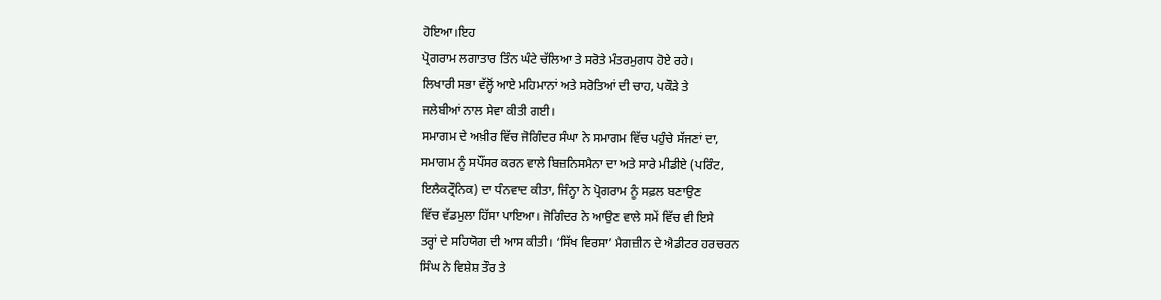ਹੋਇਆ।ਇਹ
ਪ੍ਰੋਗਰਾਮ ਲਗਾਤਾਰ ਤਿੰਨ ਘੰਟੇ ਚੱਲਿਆ ਤੇ ਸਰੋਤੇ ਮੰਤਰਮੁਗਧ ਹੋਏ ਰਹੇ।
ਲਿਖਾਰੀ ਸਭਾ ਵੱਲ੍ਹੋਂ ਆਏ ਮਹਿਮਾਨਾਂ ਅਤੇ ਸਰੋਤਿਆਂ ਦੀ ਚਾਹ, ਪਕੌੜੇ ਤੇ
ਜਲੇਬੀਆਂ ਨਾਲ ਸੇਵਾ ਕੀਤੀ ਗਈ।
ਸਮਾਗਮ ਦੇ ਅਖ਼ੀਰ ਵਿੱਚ ਜੋਗਿੰਦਰ ਸੰਘਾ ਨੇ ਸਮਾਗਮ ਵਿੱਚ ਪਹੁੰਚੇ ਸੱਜਣਾਂ ਦਾ,
ਸਮਾਗਮ ਨੂੰ ਸਪੌਂਸਰ ਕਰਨ ਵਾਲੇ ਬਿਜ਼ਨਿਸਮੈਨਾ ਦਾ ਅਤੇ ਸਾਰੇ ਮੀਡੀਏ (ਪਰਿੰਟ,
ਇਲੈਕਟ੍ਰੌਨਿਕ) ਦਾ ਧੰਨਵਾਦ ਕੀਤਾ, ਜਿੰਨ੍ਹਾ ਨੇ ਪ੍ਰੋਗਰਾਮ ਨੂੰ ਸਫ਼ਲ ਬਣਾਉਣ
ਵਿੱਚ ਵੱਡਮੁਲਾ ਹਿੱਸਾ ਪਾਇਆ। ਜੋਗਿੰਦਰ ਨੇ ਆਉਣ ਵਾਲੇ ਸਮੇਂ ਵਿੱਚ ਵੀ ਇਸੇ
ਤਰ੍ਹਾਂ ਦੇ ਸਹਿਯੋਗ ਦੀ ਆਸ ਕੀਤੀ। ‘ਸਿੱਖ ਵਿਰਸਾ’ ਮੈਗਜ਼ੀਨ ਦੇ ਐਡੀਟਰ ਹਰਚਰਨ
ਸਿੰਘ ਨੇ ਵਿਸ਼ੇਸ਼ ਤੌਰ ਤੇ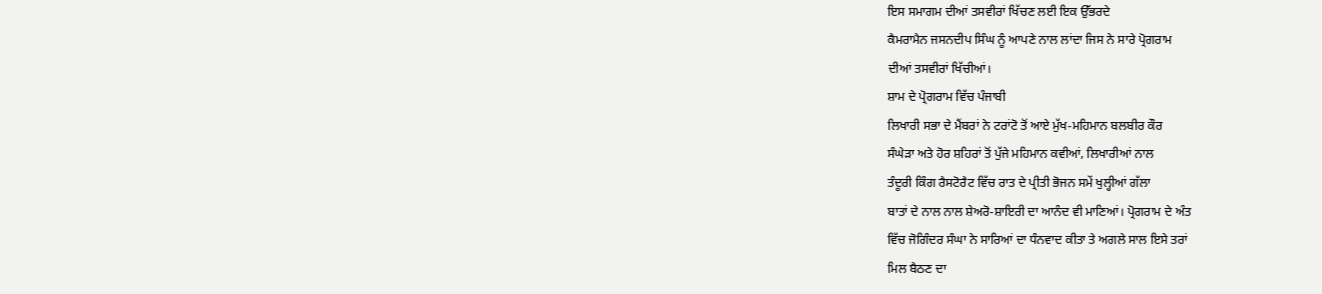ਇਸ ਸਮਾਗਮ ਦੀਆਂ ਤਸਵੀਰਾਂ ਖਿੱਚਣ ਲਈ ਇਕ ਉੱਭਰਦੇ
ਕੈਮਰਾਮੈਨ ਜਸਨਦੀਪ ਸਿੰਘ ਨੂੰ ਆਪਣੇ ਨਾਲ ਲਾਂਦਾ ਜਿਸ ਨੇ ਸਾਰੇ ਪ੍ਰੋਗਰਾਮ
ਦੀਆਂ ਤਸਵੀਰਾਂ ਖਿੱਚੀਆਂ।
ਸ਼ਾਮ ਦੇ ਪ੍ਰੋਗਰਾਮ ਵਿੱਚ ਪੰਜਾਬੀ
ਲਿਖਾਰੀ ਸਭਾ ਦੇ ਮੈਂਬਰਾਂ ਨੇ ਟਰਾਂਟੋ ਤੋਂ ਆਏ ਮੁੱਖ-ਮਹਿਮਾਨ ਬਲਬੀਰ ਕੌਰ
ਸੰਘੇੜਾ ਅਤੇ ਹੋਰ ਸ਼ਹਿਰਾਂ ਤੋਂ ਪੁੱਜੇ ਮਹਿਮਾਨ ਕਵੀਆਂ, ਲਿਖਾਰੀਆਂ ਨਾਲ
ਤੰਦੂਰੀ ਕਿੰਗ ਰੈਸਟੋਰੈਟ ਵਿੱਚ ਰਾਤ ਦੇ ਪ੍ਰੀਤੀ ਭੋਜਨ ਸਮੇਂ ਖੁਲ੍ਹੀਆਂ ਗੱਲਾ
ਬਾਤਾਂ ਦੇ ਨਾਲ ਨਾਲ ਸ਼ੇਅਰੋ-ਸ਼ਾਇਰੀ ਦਾ ਆਨੰਦ ਵੀ ਮਾਣਿਆਂ। ਪ੍ਰੋਗਰਾਮ ਦੇ ਅੰਤ
ਵਿੱਚ ਜੋਗਿੰਦਰ ਸੰਘਾ ਨੇ ਸਾਰਿਆਂ ਦਾ ਧੰਨਵਾਦ ਕੀਤਾ ਤੇ ਅਗਲੇ ਸਾਲ ਇਸੇ ਤਰਾਂ
ਮਿਲ ਬੈਠਣ ਦਾ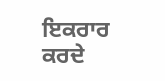ਇਕਰਾਰ ਕਰਦੇ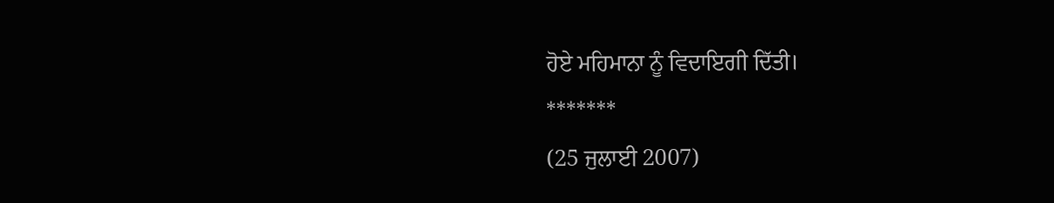ਹੋਏ ਮਹਿਮਾਨਾ ਨੂੰ ਵਿਦਾਇਗੀ ਦਿੱਤੀ।
*******
(25 ਜੁਲਾਈ 2007)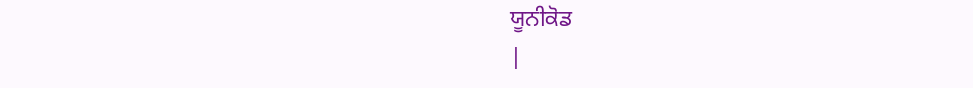ਯੂਨੀਕੋਡ
|